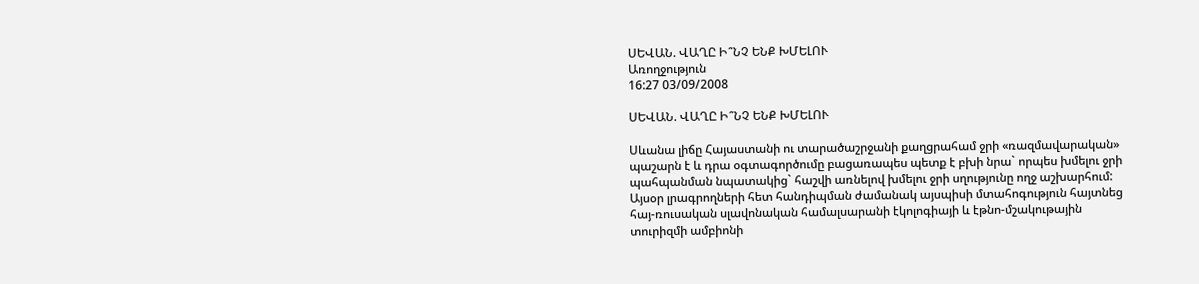ՍԵՎԱՆ. ՎԱՂԸ Ի՞ՆՉ ԵՆՔ ԽՄԵԼՈՒ
Առողջություն
16:27 03/09/2008

ՍԵՎԱՆ. ՎԱՂԸ Ի՞ՆՉ ԵՆՔ ԽՄԵԼՈՒ

Սևանա լիճը Հայաստանի ու տարածաշրջանի քաղցրահամ ջրի «ռազմավարական» պաշարն է և դրա օգտագործումը բացառապես պետք է բխի նրա` որպես խմելու ջրի պահպանման նպատակից` հաշվի առնելով խմելու ջրի սղությունը ողջ աշխարհում: Այսօր լրագրողների հետ հանդիպման ժամանակ այսպիսի մտահոգություն հայտնեց հայ-ռուսական սլավոնական համալսարանի էկոլոգիայի և էթնո-մշակութային տուրիզմի ամբիոնի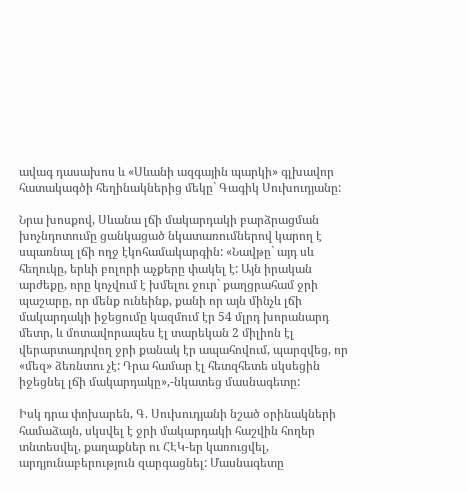ավագ դասախոս և «Սևանի ազգային պարկի» գլխավոր հատակագծի հեղինակներից մեկը` Գագիկ Սուխուդյանը:

Նրա խոսքով, Սևանա լճի մակարդակի բարձրացման խոչնդոտումը ցանկացած նկատառումներով կարող է սպառնալ լճի ողջ էկոհամակարգին: «Նավթը` այդ սև հեղուկը, երևի բոլորի աչքերը փակել է: Այն իրական արժեքը, որը կոչվում է խմելու ջուր` քաղցրահամ ջրի պաշարը, որ մենք ունեինք, քանի որ այն մինչև լճի մակարդակի իջեցումը կազմում էր 54 մլրդ խորանարդ մետր, և մոտավորապես էլ տարեկան 2 միլիոն էլ վերարտադրվող ջրի քանակ էր ապահովում, պարզվեց, որ «մեզ» ձեռնտու չէ: Դրա համար էլ հետզհետե սկսեցին իջեցնել լճի մակարդակը»,-նկատեց մասնագետը:

Իսկ դրա փոխարեն, Գ. Սուխուդյանի նշած օրինակների համաձայն, սկսվել է ջրի մակարդակի հաշվին հողեր տնտեսվել, քաղաքներ ու ՀԷԿ-եր կառուցվել, արդյունաբերություն զարգացնել: Մասնագետը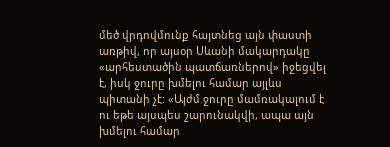մեծ վրդովմունք հայտնեց այն փաստի առթիվ, որ այսօր Սևանի մակարդակը «արհեստածին պատճառներով» իջեցվել է, իսկ ջուրը խմելու համար այլևս պիտանի չէ: «Այժմ ջուրը մամռակալում է ու եթե այսպես շարունակվի, ապա այն խմելու համար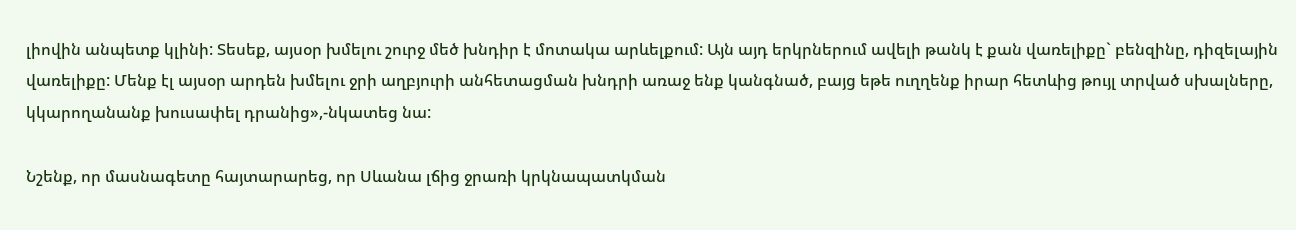լիովին անպետք կլինի: Տեսեք, այսօր խմելու շուրջ մեծ խնդիր է մոտակա արևելքում: Այն այդ երկրներում ավելի թանկ է քան վառելիքը` բենզինը, դիզելային վառելիքը: Մենք էլ այսօր արդեն խմելու ջրի աղբյուրի անհետացման խնդրի առաջ ենք կանգնած, բայց եթե ուղղենք իրար հետևից թույլ տրված սխալները, կկարողանանք խուսափել դրանից»,-նկատեց նա:

Նշենք, որ մասնագետը հայտարարեց, որ Սևանա լճից ջրառի կրկնապատկման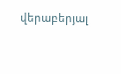վերաբերյալ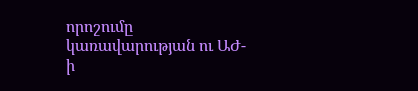որոշումը կառավարության ու ԱԺ-ի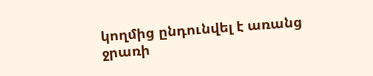կողմից ընդունվել է առանց ջրառի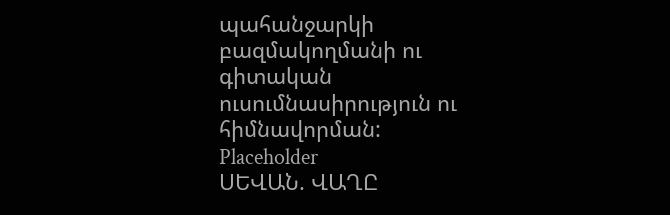պահանջարկի բազմակողմանի ու գիտական ուսումնասիրություն ու հիմնավորման:
Placeholder
ՍԵՎԱՆ. ՎԱՂԸ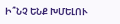Ի՞ՆՉ ԵՆՔ ԽՄԵԼՈՒ